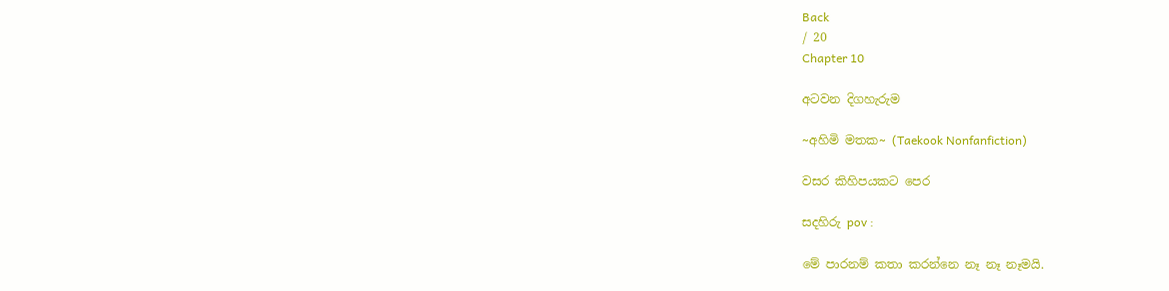Back
/ 20
Chapter 10

අටවන දිගහැරුම

~අහිමි මතක~ (Taekook Nonfanfiction)

වසර කිහිපයකට පෙර

සදහිරු pov :

මේ පාරනම් කතා කරන්නෙ නෑ නෑ නෑමයි.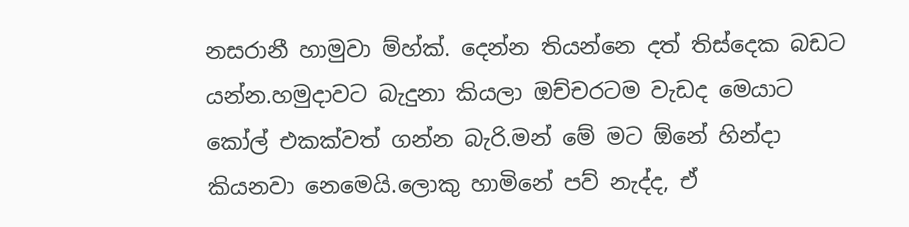නසරානී හාමුවා ම්හ්ක්. දෙන්න තියන්නෙ දත් තිස්දෙක බඩට යන්න.හමුදාවට බැදුනා කියලා ඔච්චරටම වැඩද මෙයාට කෝල් එකක්වත් ගන්න බැරි.මන් මේ මට ඕනේ හින්දා කියනවා නෙමෙයි.ලොකු හාමිනේ පව් නැද්ද, ඒ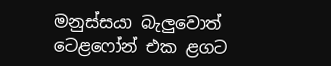මනුස්සයා බැලුවොත් ටෙළෆෝන් එක ළගට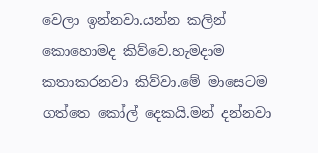වෙලා ඉන්නවා.යන්න කලින් කොහොමද කිව්වෙ.හැමදාම කතාකරනවා කිව්වා.මේ මාසෙටම ගත්තෙ කෝල් දෙකයි.මන් දන්නවා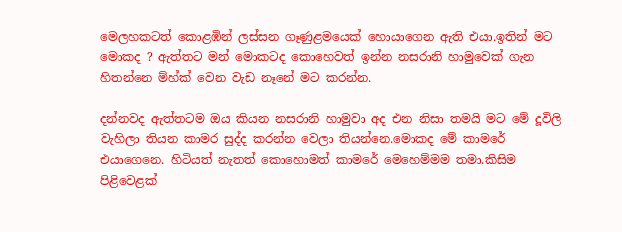මෙලහකටත් කොළඹින් ලස්සන ගෑණුළමයෙක් හොයාගෙන ඇති එයා.ඉතින් මට මොකද ? ඇත්තට මන් මොකටද කොහෙවත් ඉන්න නසරානි හාමුවෙක් ගැන හිතන්නෙ ම්හ්ක් වෙන වැඩ නෑනේ මට කරන්න.

දන්නවද ඇත්තටම ඔය කියන නසරානි හාමුවා අද එන නිසා තමයි මට මේ දූවිලි වැහිලා තියන කාමර සුද්ද කරන්න වෙලා තියන්නෙ.මොකද මේ කාමරේ එයාගෙනෙ. හිටියත් නැතත් කොහොමත් කාමරේ මෙහෙම්මම තමා.කිසිම පිළිවෙළක්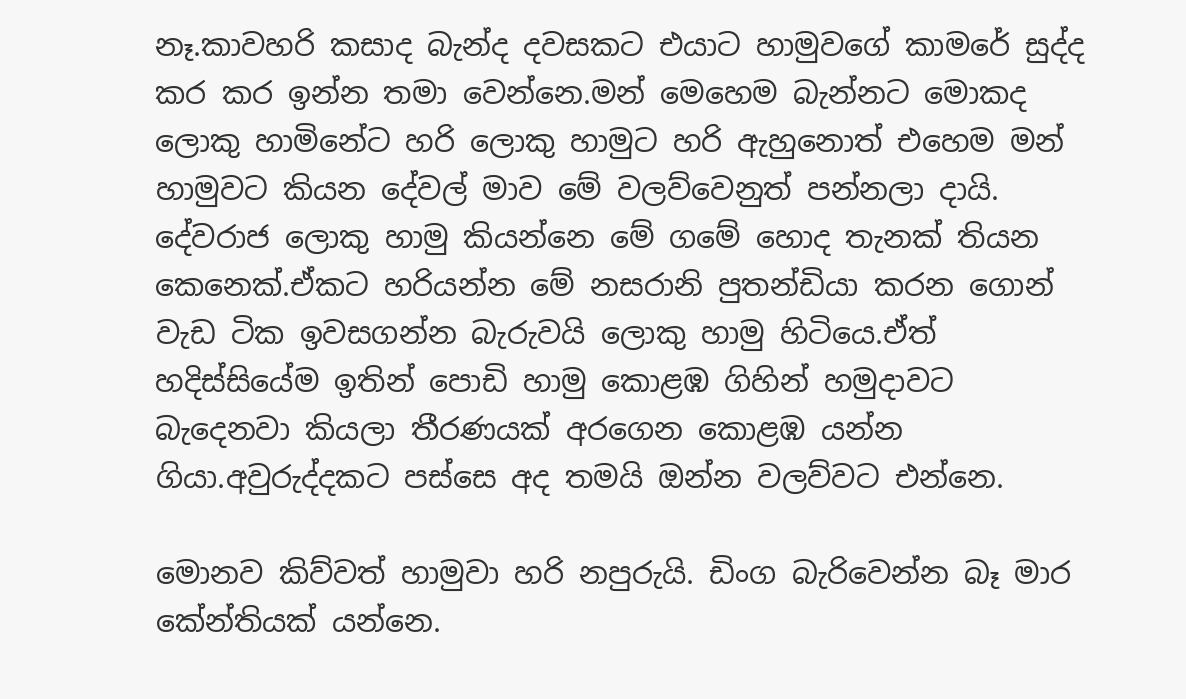නෑ.කාවහරි කසාද බැන්ද දවසකට එයාට හාමුවගේ කාමරේ සුද්ද කර කර ඉන්න තමා වෙන්නෙ.මන් මෙහෙම බැන්නට මොකද ලොකු හාමිනේට හරි ලොකු හාමුට හරි ඇහුනොත් එහෙම මන් හාමුවට කියන දේවල් මාව මේ වලව්වෙනුත් පන්නලා දායි. දේවරාජ ලොකු හාමු කියන්නෙ මේ ගමේ හොද තැනක් තියන කෙනෙක්.ඒකට හරියන්න මේ නසරානි පුතන්ඩියා කරන ගොන් වැඩ ටික ඉවසගන්න බැරුවයි ලොකු හාමු හිටියෙ.ඒත් හදිස්සියේම ඉතින් පොඩි හාමු කොළඹ ගිහින් හමුදාවට බැදෙනවා කියලා තීරණයක් අරගෙන කොළඹ යන්න ගියා.අවුරුද්දකට පස්සෙ අද තමයි ඔන්න වලව්වට එන්නෙ.

මොනව කිව්වත් හාමුවා හරි නපුරුයි. ඩිංග බැරිවෙන්න බෑ මාර කේන්තියක් යන්නෙ.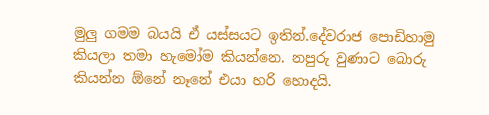මුලු ගමම බයයි ඒ යස්සයට ඉතින්.දේවරාජ පොඩිහාමු කියලා තමා හැමෝම කියන්නෙ. නපුරු වුණාට බොරු කියන්න ඕනේ නෑනේ එයා හරි හොදයි.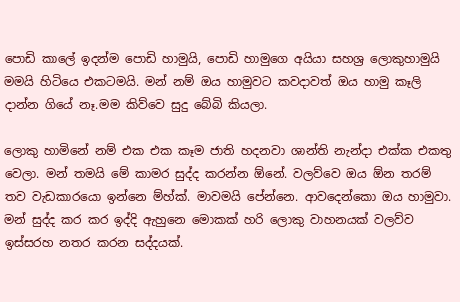පොඩි කාලේ ඉදන්ම පොඩි හාමුයි, පොඩි හාමුගෙ අයියා සහශ්‍ර ලොකුහාමුයි මමයි හිටියෙ එකටමයි. මන් නම් ඔය හාමුවට කවදාවත් ඔය හාමු කෑලි දාන්න ගියේ නෑ.මම කිව්වෙ සුදු බේබි කියලා.

ලොකු හාමිනේ නම් එක එක කෑම ජාති හදනවා ශාන්ති නැන්දා එක්ක එකතු වෙලා. මන් තමයි මේ කාමර සුද්ද කරන්න ඕනේ. වලව්වෙ ඔය ඕන තරම් තව වැඩකාරයො ඉන්නෙ ම්හ්ක්. මාවමයි පේන්නෙ. ආවදෙන්කො ඔය හාමුවා. මන් සුද්ද කර කර ඉද්දි ඇහුනෙ මොකක් හරි ලොකු වාහනයක් වලව්ව ඉස්සරහ නතර කරන සද්දයක්.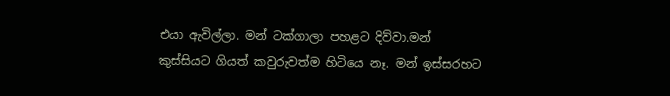එයා ඇවිල්ලා. මන් ටක්ගාලා පහළට දිව්වා.මන් කුස්සියට ගියත් කවුරුවත්ම හිටියෙ නෑ. මන් ඉස්සරහට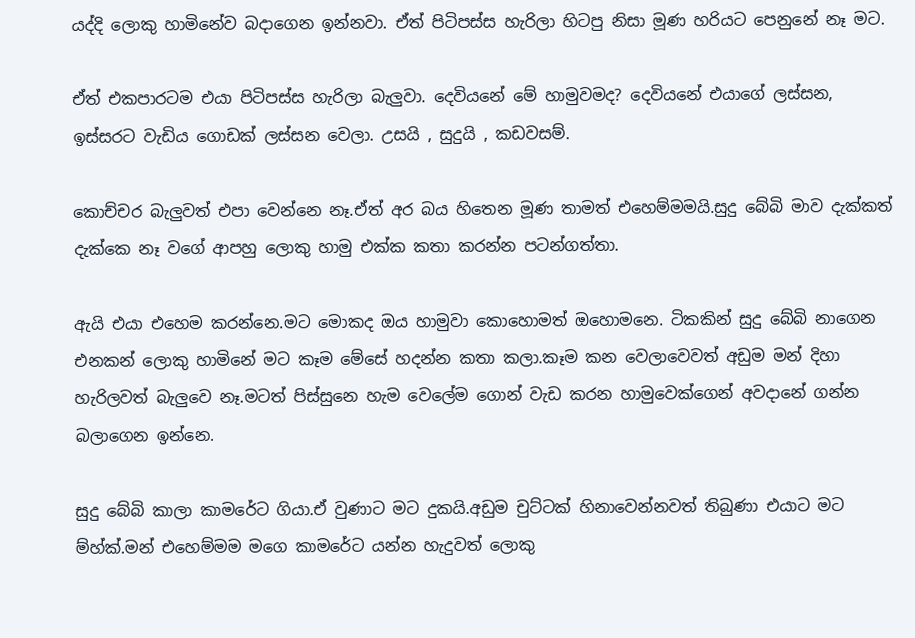යද්දි ලොකු හාමිනේව බදාගෙන ඉන්නවා. ඒත් පිටිපස්ස හැරිලා හිටපු නිසා මූණ හරියට පෙනුනේ නෑ මට.

ඒත් එකපාරටම එයා පිටිපස්ස හැරිලා බැලුවා. දෙවියනේ මේ හාමුවමද? දෙවියනේ එයාගේ ලස්සන, ඉස්සරට වැඩිය ගොඩක් ලස්සන වෙලා. උසයි , සුදුයි , කඩවසම්.

කොච්චර බැලුවත් එපා වෙන්නෙ නෑ.ඒත් අර බය හිතෙන මූණ තාමත් එහෙම්මමයි.සුදු බේබි මාව දැක්කත් දැක්කෙ නෑ වගේ ආපහු ලොකු හාමු එක්ක කතා කරන්න පටන්ගත්තා.

ඇයි එයා එහෙම කරන්නෙ.මට මොකද ඔය හාමුවා කොහොමත් ඔහොමනෙ. ටිකකින් සුදු බේබි නාගෙන එනකන් ලොකු හාමිනේ මට කෑම මේසේ හදන්න කතා කලා.කෑම කන වෙලාවෙවත් අඩුම මන් දිහා හැරිලවත් බැලුවෙ නෑ.මටත් පිස්සුනෙ හැම වෙලේම ගොන් වැඩ කරන හාමුවෙක්ගෙන් අවදානේ ගන්න බලාගෙන ඉන්නෙ.

සුදු බේබි කාලා කාමරේට ගියා.ඒ වුණාට මට දුකයි.අඩුම චුට්ටක් හිනාවෙන්නවත් තිබුණා එයාට මට ම්හ්ක්.මන් එහෙම්මම මගෙ කාමරේට යන්න හැදුවත් ලොකු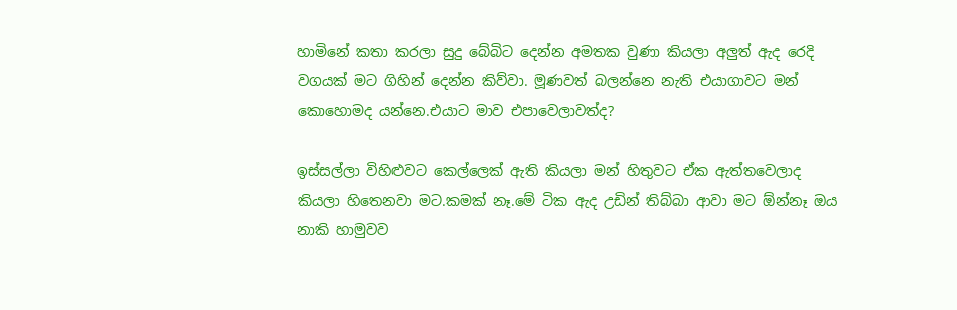හාමිනේ කතා කරලා සුදු බේබිට දෙන්න අමතක වුණා කියලා අලුත් ඇද රෙදි වගයක් මට ගිහින් දෙන්න කිව්වා. මූණවත් බලන්නෙ නැති එයාගාවට මන් කොහොමද යන්නෙ.එයාට මාව එපාවෙලාවත්ද?

ඉස්සල්ලා විහිළුවට කෙල්ලෙක් ඇති කියලා මන් හිතුවට ඒක ඇත්තවෙලාද කියලා හිතෙනවා මට.කමක් නෑ.මේ ටික ඇද උඩින් තිබ්බා ආවා මට ඕන්නෑ ඔය නාකි හාමුවව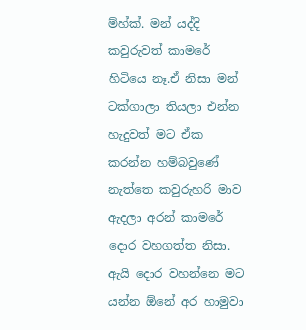ම්හ්ක්. මන් යද්දි කවුරුවත් කාමරේ හිටියෙ නෑ.ඒ නිසා මන් ටක්ගාලා තියලා එන්න හැදුවත් මට ඒක කරන්න හම්බවුණේ නැත්තෙ කවුරුහරි මාව ඇදලා අරන් කාමරේ දොර වහගත්ත නිසා. ඇයි දොර වහන්නෙ මට යන්න ඕනේ අර හාමුවා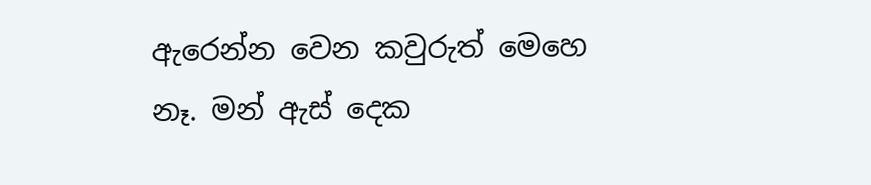ඇරෙන්න වෙන කවුරුත් මෙහෙ නෑ. මන් ඇස් දෙක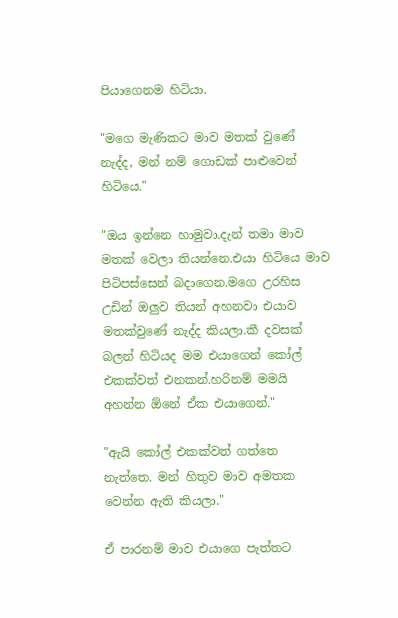පියාගෙනම හිටියා.

"මගෙ මැණිකට මාව මතක් වුණේ නැද්ද, මන් නම් ගොඩක් පාළුවෙන් හිටියෙ."

"ඔය ඉන්නෙ හාමුවා.දැන් තමා මාව මතක් වෙලා තියන්නෙ.එයා හිටියෙ මාව පිටිපස්සෙන් බදාගෙන.මගෙ උරහිස උඩින් ඔලුව තියන් අහනවා එයාව මතක්වුණේ නැද්ද කියලා.කී දවසක් බලන් හිටියද මම එයාගෙන් කෝල් එකක්වත් එනකන්.හරිනම් මමයි අහන්න ඕනේ ඒක එයාගෙන්."

"ඇයි කෝල් එකක්වත් ගත්තෙ නැත්තෙ. මන් හිතුව මාව අමතක වෙන්න ඇති කියලා."

ඒ පාරනම් මාව එයාගෙ පැත්තට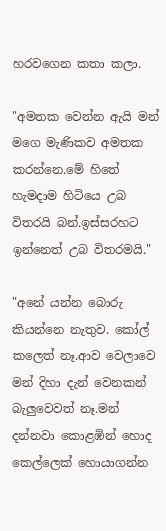හරවගෙන කතා කලා.

"අමතක වෙන්න ඇයි මන් මගෙ මැණිකව අමතක කරන්නෙ.මේ හිතේ හැමදාම හිටියෙ උබ විතරයි බන්.ඉස්සරහට ඉන්නෙත් උබ විතරමයි."

"අනේ යන්න බොරු කියන්නෙ නැතුව. කෝල් කලෙත් නෑ.ආව වෙලාවෙ මන් දිහා දැන් වෙනකන් බැලුවෙවත් නෑ.මන් දන්නවා කොළඹින් හොද කෙල්ලෙක් හොයාගන්න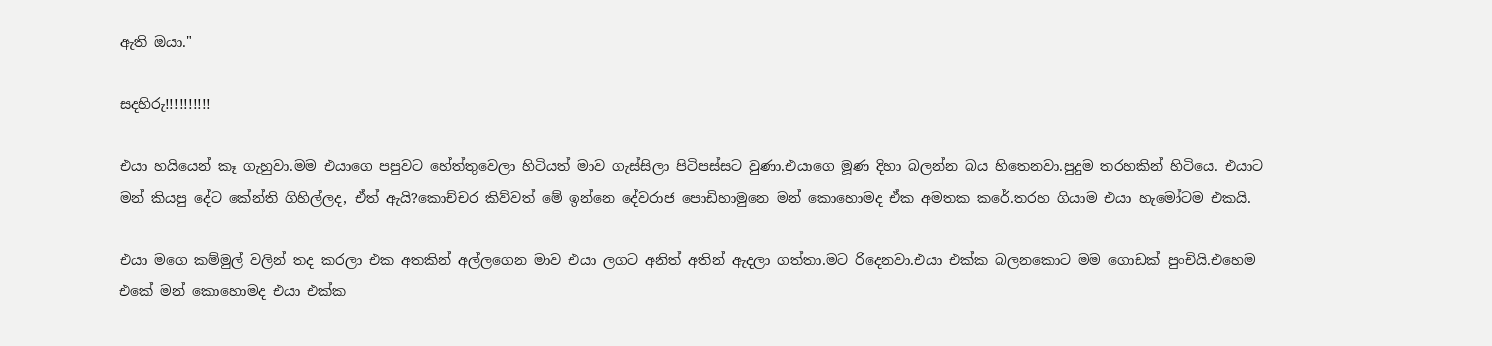ඇති ඔයා."

සදහිරු!!!!!!!!!!

එයා හයියෙන් කෑ ගැහුවා.මම එයාගෙ පපුවට හේත්තුවෙලා හිටියත් මාව ගැස්සිලා පිටිපස්සට වුණා.එයාගෙ මූණ දිහා බලන්න බය හිතෙනවා.පුදුම තරහකින් හිටියෙ. එයාට මන් කියපු දේට කේන්ති ගිහිල්ලද, ඒත් ඇයි?කොච්චර කිව්වත් මේ ඉන්නෙ දේවරාජ පොඩිහාමුනෙ මන් කොහොමද ඒක අමතක කරේ.තරහ ගියාම එයා හැමෝටම එකයි.

එයා මගෙ කම්මුල් වලින් තද කරලා එක අතකින් අල්ලගෙන මාව එයා ලගට අනිත් අතින් ඇදලා ගත්තා.මට රිදෙනවා.එයා එක්ක බලනකොට මම ගොඩක් පුංචියි.එහෙම එකේ මන් කොහොමද එයා එක්ක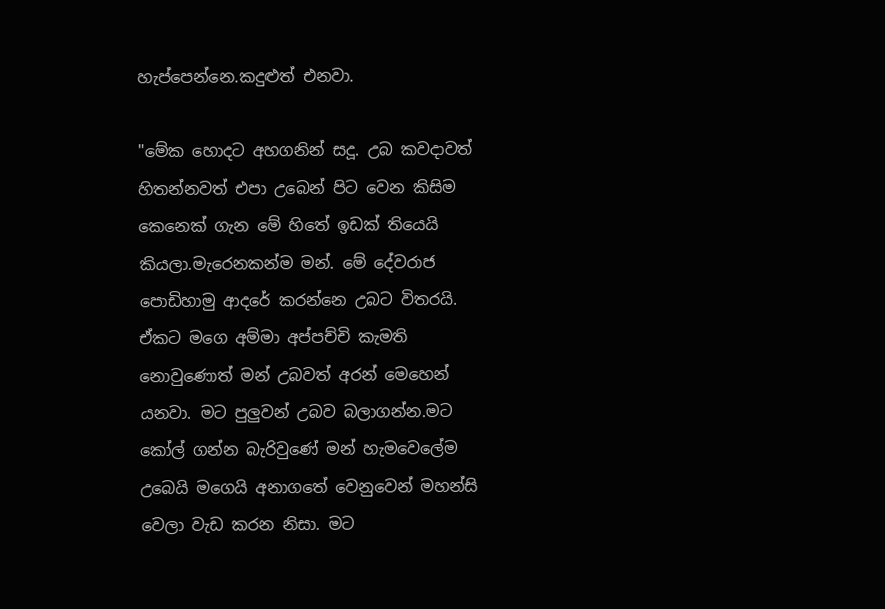හැප්පෙන්නෙ.කදුළුත් එනවා.

"මේක හොදට අහගනින් සදූ. උබ කවදාවත් හිතන්නවත් එපා උබෙන් පිට වෙන කිසිම කෙනෙක් ගැන මේ හිතේ ඉඩක් තියෙයි කියලා.මැරෙනකන්ම මන්. මේ දේවරාජ පොඩිහාමු ආදරේ කරන්නෙ උබට විතරයි. ඒකට මගෙ අම්මා අප්පච්චි කැමති නොවුණොත් මන් උබවත් අරන් මෙහෙන් යනවා. මට පුලුවන් උබව බලාගන්න.මට කෝල් ගන්න බැරිවුණේ මන් හැමවෙලේම උබෙයි මගෙයි අනාගතේ වෙනුවෙන් මහන්සි වෙලා වැඩ කරන නිසා. මට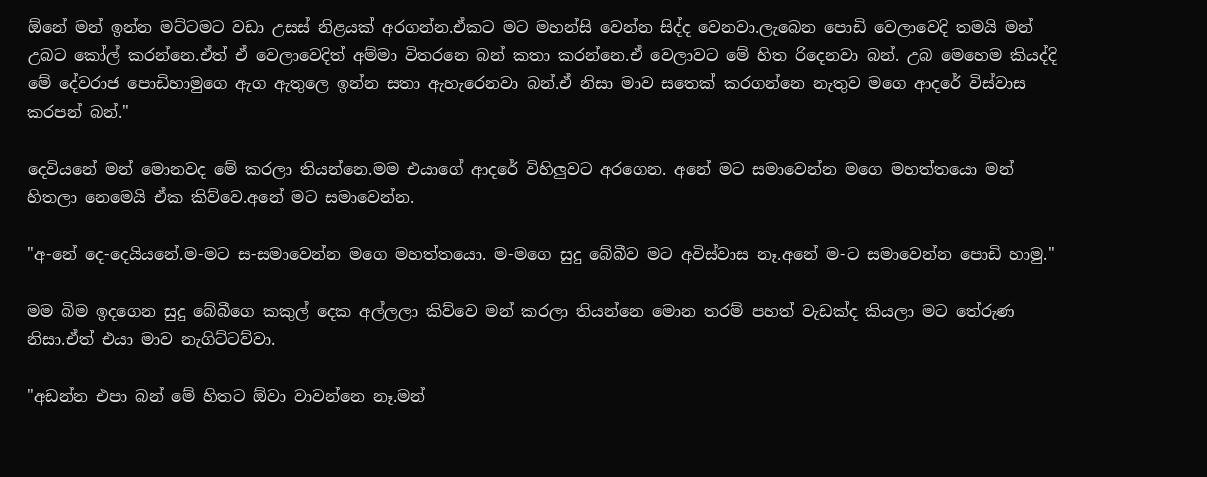ඕනේ මන් ඉන්න මට්ටමට වඩා උසස් නිළයක් අරගන්න.ඒකට මට මහන්සි වෙන්න සිද්ද වෙනවා.ලැබෙන පොඩි වෙලාවෙදි තමයි මන් උබට කෝල් කරන්නෙ.ඒත් ඒ වෙලාවෙදිත් අම්මා විතරනෙ බන් කතා කරන්නෙ.ඒ වෙලාවට මේ හිත රිදෙනවා බන්. උබ මෙහෙම කියද්දි මේ දේවරාජ පොඩිහාමුගෙ ඇග ඇතුලෙ ඉන්න සතා ඇහැරෙනවා බන්.ඒ නිසා මාව සතෙක් කරගන්නෙ නැතුව මගෙ ආදරේ විස්වාස කරපන් බන්."

දෙවියනේ මන් මොනවද මේ කරලා තියන්නෙ.මම එයාගේ ආදරේ විහිලුවට අරගෙන. අනේ මට සමාවෙන්න මගෙ මහත්තයො මන් හිතලා නෙමෙයි ඒක කිව්වෙ.අනේ මට සමාවෙන්න.

"අ-නේ දෙ-දෙයියනේ.ම-මට ස-සමාවෙන්න මගෙ මහත්තයො. ම-මගෙ සුදු බේබීව මට අවිස්වාස නෑ.අනේ ම-ට සමාවෙන්න පොඩි හාමු."

මම බිම ඉදගෙන සුදු බේබීගෙ කකුල් දෙක අල්ලලා කිව්වෙ මන් කරලා තියන්නෙ මොන තරම් පහත් වැඩක්ද කියලා මට තේරුණ නිසා.ඒත් එයා මාව නැගිට්ටව්වා.

"අඩන්න එපා බන් මේ හිතට ඕවා වාවන්නෙ නෑ.මන්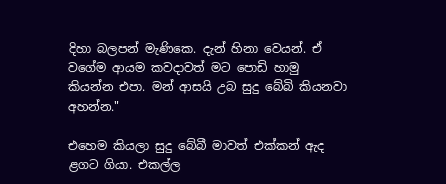දිහා බලපන් මැණිකෙ. දැන් හිනා වෙයන්. ඒ වගේම ආයම කවදාවත් මට පොඩි හාමු කියන්න එපා. මන් ආසයි උබ සුදු බේබි කියනවා අහන්න."

එහෙම කියලා සුදු බේබී මාවත් එක්කන් ඇද ළගට ගියා. එකල්ල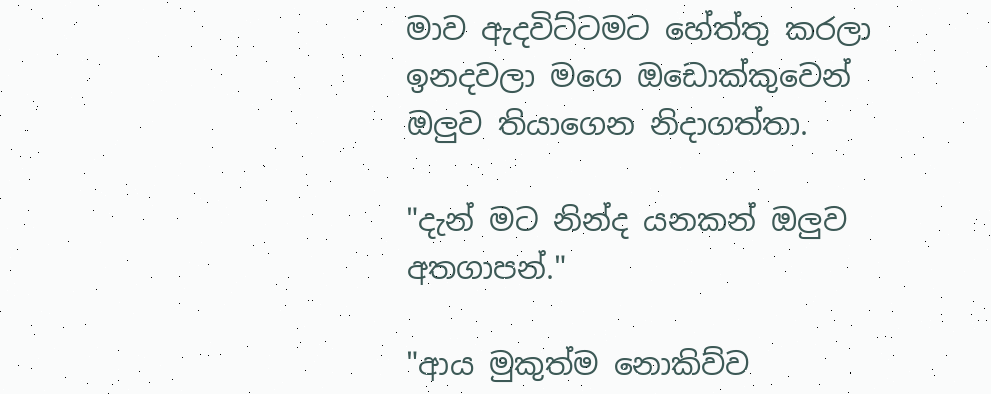මාව ඇදවිට්ටමට හේත්තු කරලා ඉනදවලා මගෙ ඔඩොක්කුවෙන් ඔලුව තියාගෙන නිදාගත්තා.

"දැන් මට නින්ද යනකන් ඔලුව අතගාපන්."

"ආය මුකුත්ම නොකිව්ව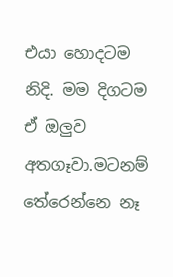එයා හොදටම නිදි. මම දිගටම ඒ ඔලුව අතගෑවා.මටනම් තේරෙන්නෙ නෑ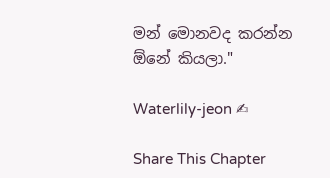මන් මොනවද කරන්න ඕනේ කියලා."

Waterlily-jeon ✍

Share This Chapter